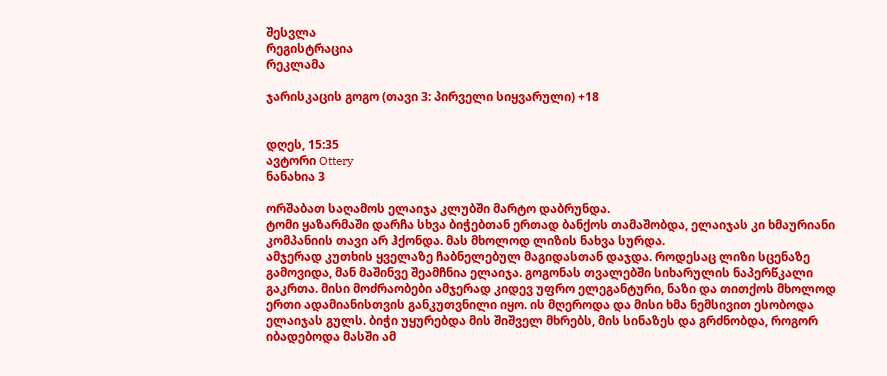შესვლა
რეგისტრაცია
რეკლამა

ჯარისკაცის გოგო (თავი 3: პირველი სიყვარული) +18


დღეს, 15:35
ავტორი Ottery
ნანახია 3

ორშაბათ საღამოს ელაიჯა კლუბში მარტო დაბრუნდა.
ტომი ყაზარმაში დარჩა სხვა ბიჭებთან ერთად ბანქოს თამაშობდა, ელაიჯას კი ხმაურიანი კომპანიის თავი არ ჰქონდა. მას მხოლოდ ლიზის ნახვა სურდა.
ამჯერად კუთხის ყველაზე ჩაბნელებულ მაგიდასთან დაჯდა. როდესაც ლიზი სცენაზე გამოვიდა, მან მაშინვე შეამჩნია ელაიჯა. გოგონას თვალებში სიხარულის ნაპერწკალი გაკრთა. მისი მოძრაობები ამჯერად კიდევ უფრო ელეგანტური, ნაზი და თითქოს მხოლოდ ერთი ადამიანისთვის განკუთვნილი იყო. ის მღეროდა და მისი ხმა ნემსივით ესობოდა ელაიჯას გულს. ბიჭი უყურებდა მის შიშველ მხრებს, მის სინაზეს და გრძნობდა, როგორ იბადებოდა მასში ამ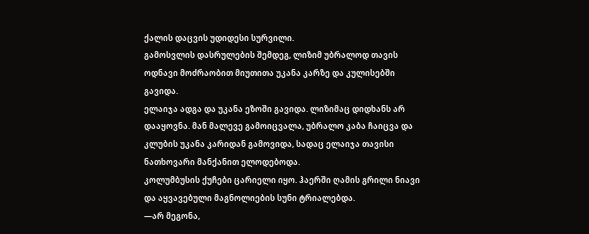ქალის დაცვის უდიდესი სურვილი.
გამოსვლის დასრულების შემდეგ, ლიზიმ უბრალოდ თავის ოდნავი მოძრაობით მიუთითა უკანა კარზე და კულისებში გავიდა.
ელაიჯა ადგა და უკანა ეზოში გავიდა. ლიზიმაც დიდხანს არ დააყოვნა. მან მალევე გამოიცვალა, უბრალო კაბა ჩაიცვა და კლუბის უკანა კარიდან გამოვიდა, სადაც ელაიჯა თავისი ნათხოვარი მანქანით ელოდებოდა.
კოლუმბუსის ქუჩები ცარიელი იყო. ჰაერში ღამის გრილი ნიავი და აყვავებული მაგნოლიების სუნი ტრიალებდა.
—არ მეგონა,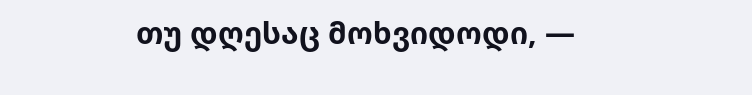თუ დღესაც მოხვიდოდი, —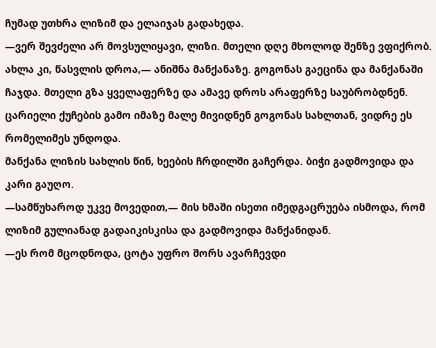ჩუმად უთხრა ლიზიმ და ელაიჯას გადახედა.
—ვერ შევძელი არ მოვსულიყავი, ლიზი. მთელი დღე მხოლოდ შენზე ვფიქრობ. ახლა კი, წასვლის დროა,— ანიშნა მანქანაზე. გოგონას გაეცინა და მანქანაში ჩაჯდა. მთელი გზა ყველაფერზე და ამავე დროს არაფერზე საუბრობდნენ. ცარიელი ქუჩების გამო იმაზე მალე მივიდნენ გოგონას სახლთან, ვიდრე ეს რომელიმეს უნდოდა.
მანქანა ლიზის სახლის წინ, ხეების ჩრდილში გაჩერდა. ბიჭი გადმოვიდა და კარი გაუღო.
—სამწუხაროდ უკვე მოვედით,— მის ხმაში ისეთი იმედგაცრუება ისმოდა, რომ ლიზიმ გულიანად გადაიკისკისა და გადმოვიდა მანქანიდან.
—ეს რომ მცოდნოდა, ცოტა უფრო შორს ავარჩევდი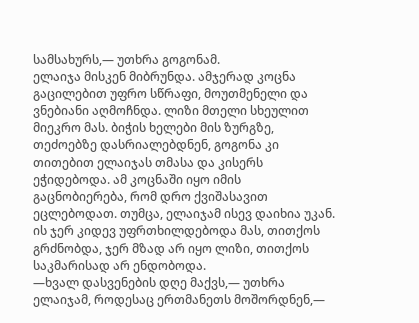სამსახურს,— უთხრა გოგონამ.
ელაიჯა მისკენ მიბრუნდა. ამჯერად კოცნა გაცილებით უფრო სწრაფი, მოუთმენელი და ვნებიანი აღმოჩნდა. ლიზი მთელი სხეულით მიეკრო მას. ბიჭის ხელები მის ზურგზე, თეძოებზე დასრიალებდნენ, გოგონა კი თითებით ელაიჯას თმასა და კისერს ეჭიდებოდა. ამ კოცნაში იყო იმის გაცნობიერება, რომ დრო ქვიშასავით ეცლებოდათ. თუმცა, ელაიჯამ ისევ დაიხია უკან. ის ჯერ კიდევ უფრთხილდებოდა მას, თითქოს გრძნობდა, ჯერ მზად არ იყო ლიზი, თითქოს საკმარისად არ ენდობოდა.
—ხვალ დასვენების დღე მაქვს,— უთხრა ელაიჯამ, როდესაც ერთმანეთს მოშორდნენ,—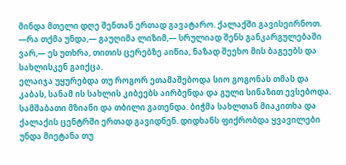მინდა მთელი დღე შენთან ერთად გავატარო. ქალაქში გავისეირნოთ.
—რა თქმა უნდა,— გაუღიმა ლიზიმ,— სრულიად შენს განკარგულებაში ვარ,— ეს უთხრა, თითის ცერებზე აიწია, ნაზად შეეხო მის ბაგეებს და სახლისკენ გაიქცა.
ელაიჯა უყურებდა თუ როგორ ეთამაშებოდა სიო გოგონას თმას და კაბას, სანამ ის სახლის კიბეებს აირბენდა და გული სინაზით ევსებოდა.
სამშაბათი მზიანი და თბილი გათენდა. ბიჭმა სახლთან მიაკითხა და ქალაქის ცენტრში ერთად გავიდნენ. დიდხანს ფიქრობდა ყვავილები უნდა მიეტანა თუ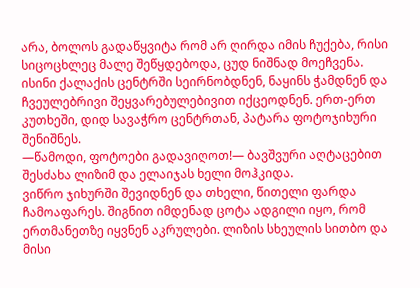არა, ბოლოს გადაწყვიტა რომ არ ღირდა იმის ჩუქება, რისი სიცოცხლეც მალე შეწყდებოდა, ცუდ ნიშნად მოეჩვენა.
ისინი ქალაქის ცენტრში სეირნობდნენ, ნაყინს ჭამდნენ და ჩვეულებრივი შეყვარებულებივით იქცეოდნენ. ერთ-ერთ კუთხეში, დიდ სავაჭრო ცენტრთან, პატარა ფოტოჯიხური შენიშნეს.
—წამოდი, ფოტოები გადავიღოთ!— ბავშვური აღტაცებით შესძახა ლიზიმ და ელაიჯას ხელი მოჰკიდა.
ვიწრო ჯიხურში შევიდნენ და თხელი, წითელი ფარდა ჩამოაფარეს. შიგნით იმდენად ცოტა ადგილი იყო, რომ ერთმანეთზე იყვნენ აკრულები. ლიზის სხეულის სითბო და მისი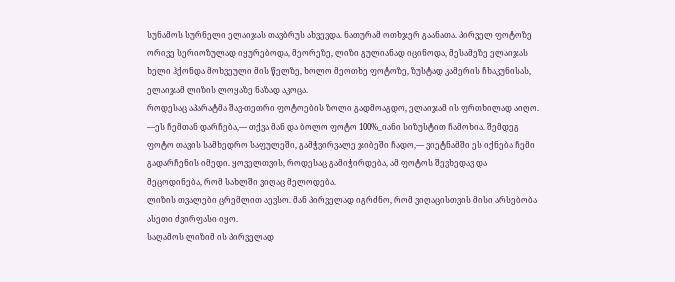სუნამოს სურნელი ელაიჯას თავბრუს ახვევდა. ნათურამ ოთხჯერ გაანათა. პირველ ფოტოზე ორივე სერიოზულად იყურებოდა, მეორეზე, ლიზი გულიანად იცინოდა, მესამეზე ელაიჯას ხელი ჰქონდა მოხვეული მის წელზე, ხოლო მეოთხე ფოტოზე, ზუსტად კამერის ჩხაკუნისას, ელაიჯამ ლიზის ლოყაზე ნაზად აკოცა.
როდესაც აპარატმა შავ-თეთრი ფოტოების ზოლი გადმოაგდო, ელაიჯამ ის ფრთხილად აიღო.
—ეს ჩემთან დარჩება,— თქვა მან და ბოლო ფოტო 100%_იანი სიზუსტით ჩამოხია. შემდეგ ფოტო თავის სამხედრო საფულეში, გამჭვირვალე ჯიბეში ჩადო,— ვიეტნამში ეს იქნება ჩემი გადარჩენის იმედი. ყოველთვის, როდესაც გამიჭირდება, ამ ფოტოს შევხედავ და მეცოდინება, რომ სახლში ვიღაც მელოდება.
ლიზის თვალები ცრემლით აევსო. მან პირველად იგრძნო, რომ ვიღაცისთვის მისი არსებობა ასეთი ძვირფასი იყო.
საღამოს ლიზიმ ის პირველად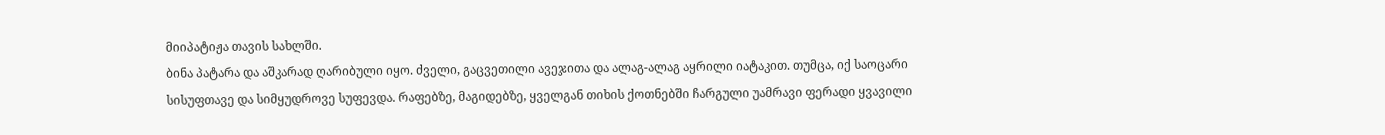მიიპატიჟა თავის სახლში.
ბინა პატარა და აშკარად ღარიბული იყო. ძველი, გაცვეთილი ავეჯითა და ალაგ-ალაგ აყრილი იატაკით. თუმცა, იქ საოცარი სისუფთავე და სიმყუდროვე სუფევდა. რაფებზე, მაგიდებზე, ყველგან თიხის ქოთნებში ჩარგული უამრავი ფერადი ყვავილი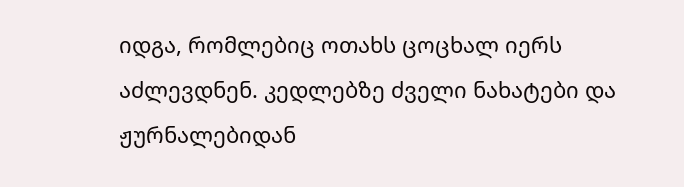იდგა, რომლებიც ოთახს ცოცხალ იერს აძლევდნენ. კედლებზე ძველი ნახატები და ჟურნალებიდან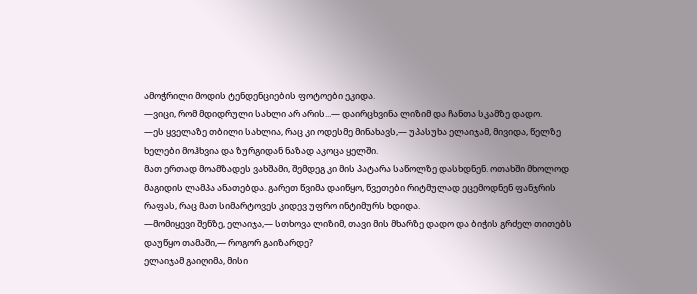ამოჭრილი მოდის ტენდენციების ფოტოები ეკიდა.
—ვიცი, რომ მდიდრული სახლი არ არის...— დაირცხვინა ლიზიმ და ჩანთა სკამზე დადო.
—ეს ყველაზე თბილი სახლია, რაც კი ოდესმე მინახავს,— უპასუხა ელაიჯამ, მივიდა, წელზე ხელები მოჰხვია და ზურგიდან ნაზად აკოცა ყელში.
მათ ერთად მოამზადეს ვახშამი, შემდეგ კი მის პატარა საწოლზე დასხდნენ. ოთახში მხოლოდ მაგიდის ლამპა ანათებდა. გარეთ წვიმა დაიწყო, წვეთები რიტმულად ეცემოდნენ ფანჯრის რაფას, რაც მათ სიმარტოვეს კიდევ უფრო ინტიმურს ხდიდა.
—მომიყევი შენზე, ელაიჯა,— სთხოვა ლიზიმ, თავი მის მხარზე დადო და ბიჭის გრძელ თითებს დაუწყო თამაში,— როგორ გაიზარდე?
ელაიჯამ გაიღიმა, მისი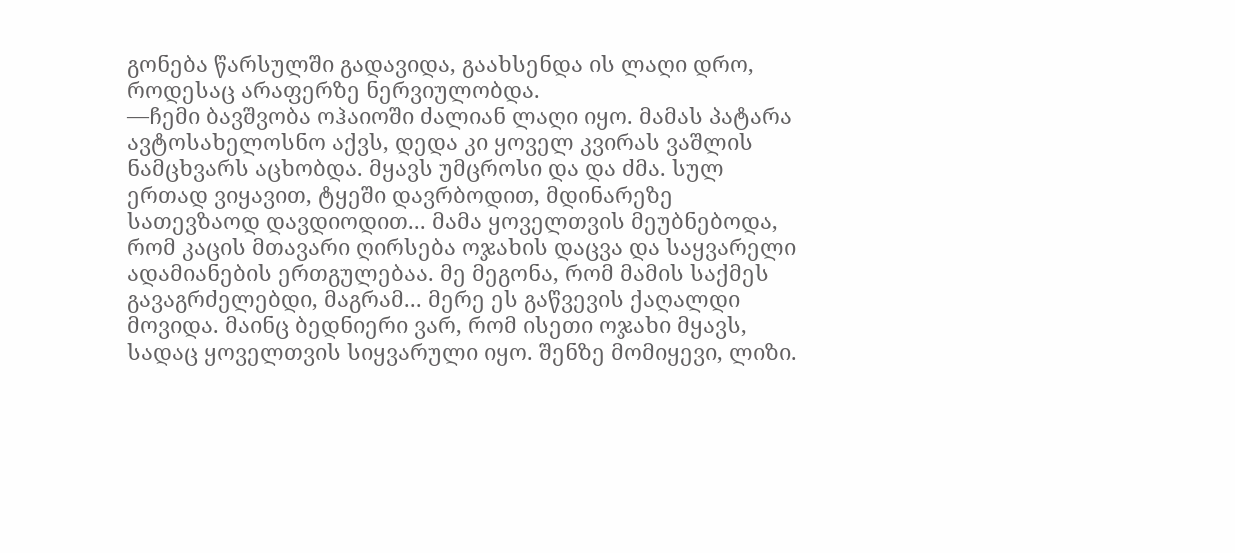გონება წარსულში გადავიდა, გაახსენდა ის ლაღი დრო, როდესაც არაფერზე ნერვიულობდა.
—ჩემი ბავშვობა ოჰაიოში ძალიან ლაღი იყო. მამას პატარა ავტოსახელოსნო აქვს, დედა კი ყოველ კვირას ვაშლის ნამცხვარს აცხობდა. მყავს უმცროსი და და ძმა. სულ ერთად ვიყავით, ტყეში დავრბოდით, მდინარეზე სათევზაოდ დავდიოდით... მამა ყოველთვის მეუბნებოდა, რომ კაცის მთავარი ღირსება ოჯახის დაცვა და საყვარელი ადამიანების ერთგულებაა. მე მეგონა, რომ მამის საქმეს გავაგრძელებდი, მაგრამ... მერე ეს გაწვევის ქაღალდი მოვიდა. მაინც ბედნიერი ვარ, რომ ისეთი ოჯახი მყავს, სადაც ყოველთვის სიყვარული იყო. შენზე მომიყევი, ლიზი.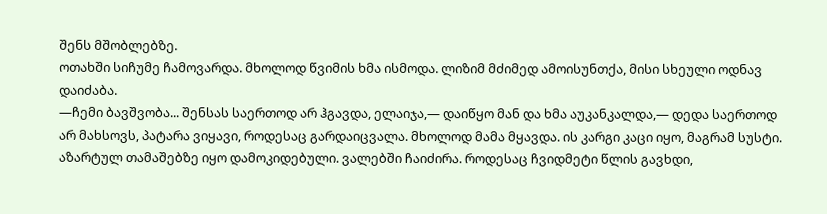შენს მშობლებზე.
ოთახში სიჩუმე ჩამოვარდა. მხოლოდ წვიმის ხმა ისმოდა. ლიზიმ მძიმედ ამოისუნთქა, მისი სხეული ოდნავ დაიძაბა.
—ჩემი ბავშვობა... შენსას საერთოდ არ ჰგავდა, ელაიჯა,— დაიწყო მან და ხმა აუკანკალდა,— დედა საერთოდ არ მახსოვს, პატარა ვიყავი, როდესაც გარდაიცვალა. მხოლოდ მამა მყავდა. ის კარგი კაცი იყო, მაგრამ სუსტი. აზარტულ თამაშებზე იყო დამოკიდებული. ვალებში ჩაიძირა. როდესაც ჩვიდმეტი წლის გავხდი,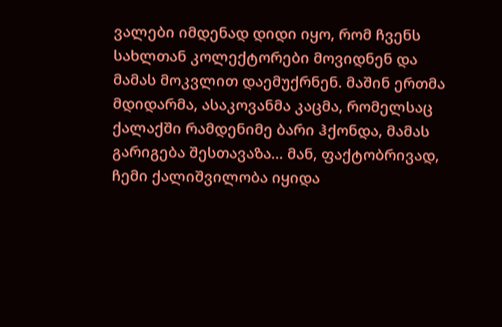ვალები იმდენად დიდი იყო, რომ ჩვენს სახლთან კოლექტორები მოვიდნენ და მამას მოკვლით დაემუქრნენ. მაშინ ერთმა მდიდარმა, ასაკოვანმა კაცმა, რომელსაც ქალაქში რამდენიმე ბარი ჰქონდა, მამას გარიგება შესთავაზა... მან, ფაქტობრივად, ჩემი ქალიშვილობა იყიდა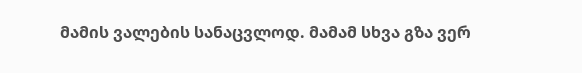მამის ვალების სანაცვლოდ. მამამ სხვა გზა ვერ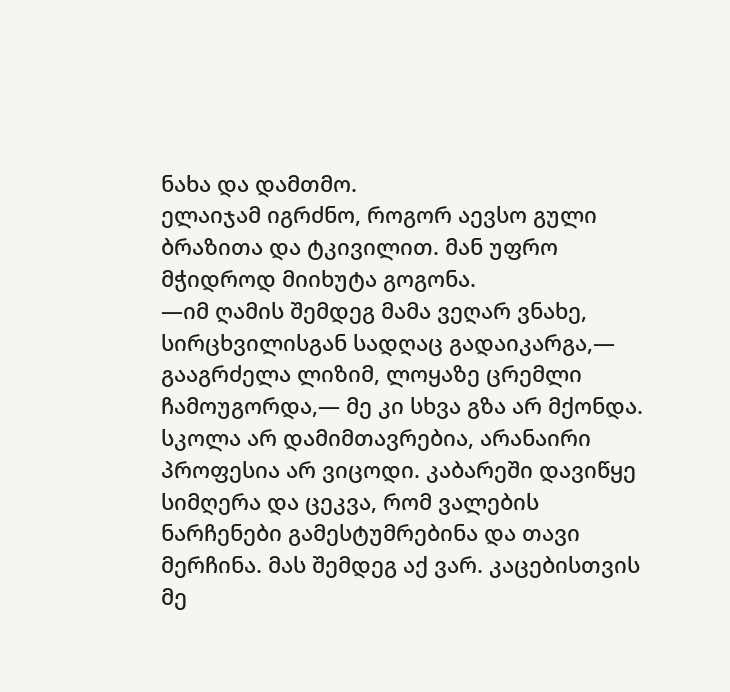ნახა და დამთმო.
ელაიჯამ იგრძნო, როგორ აევსო გული ბრაზითა და ტკივილით. მან უფრო მჭიდროდ მიიხუტა გოგონა.
—იმ ღამის შემდეგ მამა ვეღარ ვნახე, სირცხვილისგან სადღაც გადაიკარგა,— გააგრძელა ლიზიმ, ლოყაზე ცრემლი ჩამოუგორდა,— მე კი სხვა გზა არ მქონდა. სკოლა არ დამიმთავრებია, არანაირი პროფესია არ ვიცოდი. კაბარეში დავიწყე სიმღერა და ცეკვა, რომ ვალების ნარჩენები გამესტუმრებინა და თავი მერჩინა. მას შემდეგ აქ ვარ. კაცებისთვის მე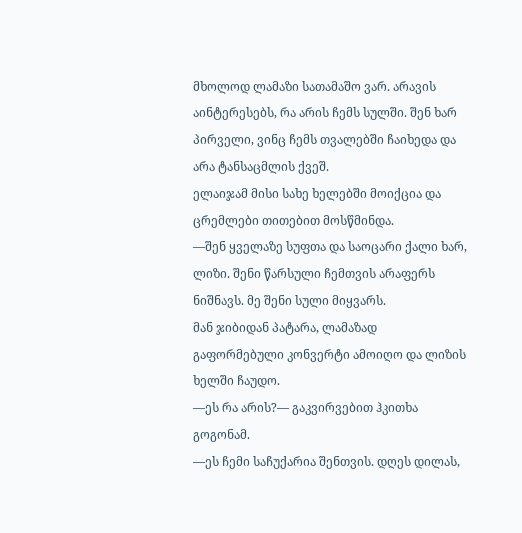მხოლოდ ლამაზი სათამაშო ვარ. არავის აინტერესებს, რა არის ჩემს სულში. შენ ხარ პირველი, ვინც ჩემს თვალებში ჩაიხედა და არა ტანსაცმლის ქვეშ.
ელაიჯამ მისი სახე ხელებში მოიქცია და ცრემლები თითებით მოსწმინდა.
—შენ ყველაზე სუფთა და საოცარი ქალი ხარ, ლიზი. შენი წარსული ჩემთვის არაფერს ნიშნავს. მე შენი სული მიყვარს.
მან ჯიბიდან პატარა, ლამაზად გაფორმებული კონვერტი ამოიღო და ლიზის ხელში ჩაუდო.
—ეს რა არის?— გაკვირვებით ჰკითხა გოგონამ.
—ეს ჩემი საჩუქარია შენთვის. დღეს დილას,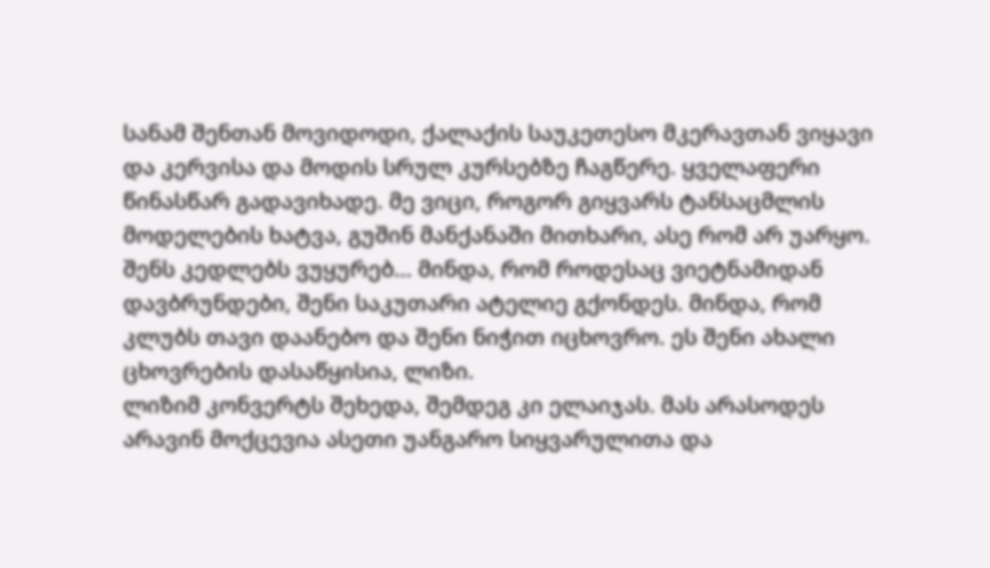სანამ შენთან მოვიდოდი, ქალაქის საუკეთესო მკერავთან ვიყავი და კერვისა და მოდის სრულ კურსებზე ჩაგწერე. ყველაფერი წინასწარ გადავიხადე. მე ვიცი, როგორ გიყვარს ტანსაცმლის მოდელების ხატვა, გუშინ მანქანაში მითხარი, ასე რომ არ უარყო. შენს კედლებს ვუყურებ... მინდა, რომ როდესაც ვიეტნამიდან დავბრუნდები, შენი საკუთარი ატელიე გქონდეს. მინდა, რომ კლუბს თავი დაანებო და შენი ნიჭით იცხოვრო. ეს შენი ახალი ცხოვრების დასაწყისია, ლიზი.
ლიზიმ კონვერტს შეხედა, შემდეგ კი ელაიჯას. მას არასოდეს არავინ მოქცევია ასეთი უანგარო სიყვარულითა და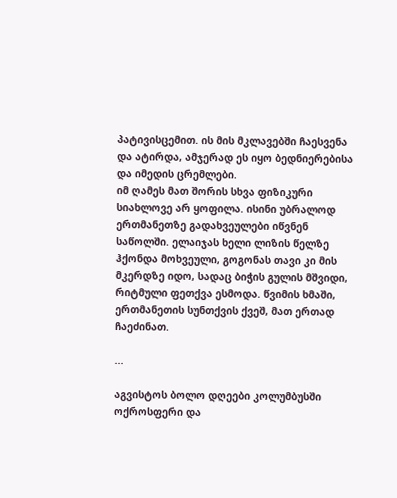პატივისცემით. ის მის მკლავებში ჩაესვენა და ატირდა, ამჯერად ეს იყო ბედნიერებისა და იმედის ცრემლები.
იმ ღამეს მათ შორის სხვა ფიზიკური სიახლოვე არ ყოფილა. ისინი უბრალოდ ერთმანეთზე გადახვეულები იწვნენ საწოლში. ელაიჯას ხელი ლიზის წელზე ჰქონდა მოხვეული, გოგონას თავი კი მის მკერდზე იდო, სადაც ბიჭის გულის მშვიდი, რიტმული ფეთქვა ესმოდა. წვიმის ხმაში, ერთმანეთის სუნთქვის ქვეშ, მათ ერთად ჩაეძინათ.

...

აგვისტოს ბოლო დღეები კოლუმბუსში ოქროსფერი და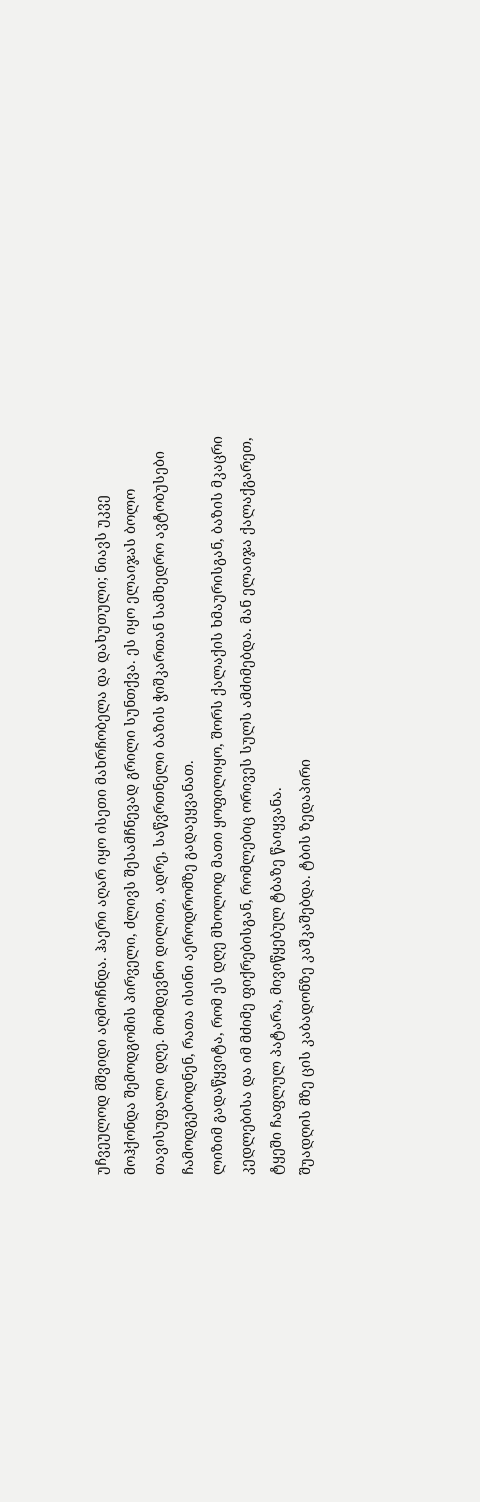უჩვეულოდ მშვიდი აღმოჩნდა. ჰაერი აღარ იყო ისეთი მახრჩობელა და დახუთული; ნიავს უკვე მოჰქონდა შემოდგომის პირველი, ძლივს შესამჩნევად გრილი სუნთქვა. ეს იყო ელაიჯას ბოლო თავისუფალი დღე. მომდევნო დილით, ადრე, საწვრთნელი ბაზის ჭიშკართან სამხედრო ავტობუსები ჩამოდგებოდნენ, რათა ისინი აეროდრომზე გადაეყვანათ.
ლიზიმ გადაწყვიტა, რომ ეს დღე მხოლოდ მათი ყოფილიყო, შორს ქალაქის ხმაურისგან, ბაზის მკაცრი კედლებისა და იმ მძიმე ფიქრებისგან, რომლებიც ორივეს სულს ამძიმებდა. მან ელაიჯა ქალაქგარეთ, ტყეში ჩაფლულ პატარა, მივიწყებულ ტბაზე წაიყვანა.
შუადღის მზე ცის კაბადონზე კაშკაშებდა. ტბის ზედაპირი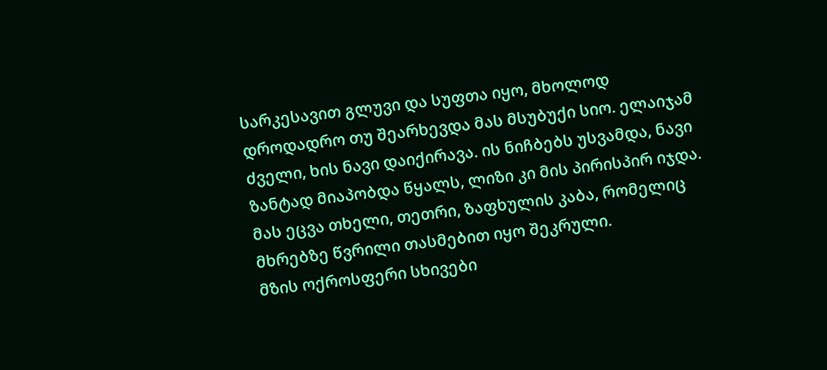სარკესავით გლუვი და სუფთა იყო, მხოლოდ დროდადრო თუ შეარხევდა მას მსუბუქი სიო. ელაიჯამ ძველი, ხის ნავი დაიქირავა. ის ნიჩბებს უსვამდა, ნავი ზანტად მიაპობდა წყალს, ლიზი კი მის პირისპირ იჯდა. მას ეცვა თხელი, თეთრი, ზაფხულის კაბა, რომელიც მხრებზე წვრილი თასმებით იყო შეკრული.
მზის ოქროსფერი სხივები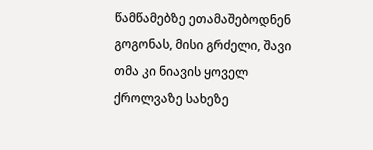წამწამებზე ეთამაშებოდნენ გოგონას, მისი გრძელი, შავი თმა კი ნიავის ყოველ ქროლვაზე სახეზე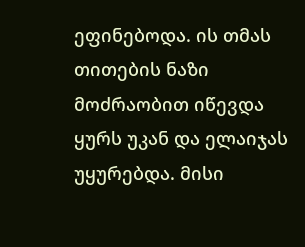ეფინებოდა. ის თმას თითების ნაზი მოძრაობით იწევდა ყურს უკან და ელაიჯას უყურებდა. მისი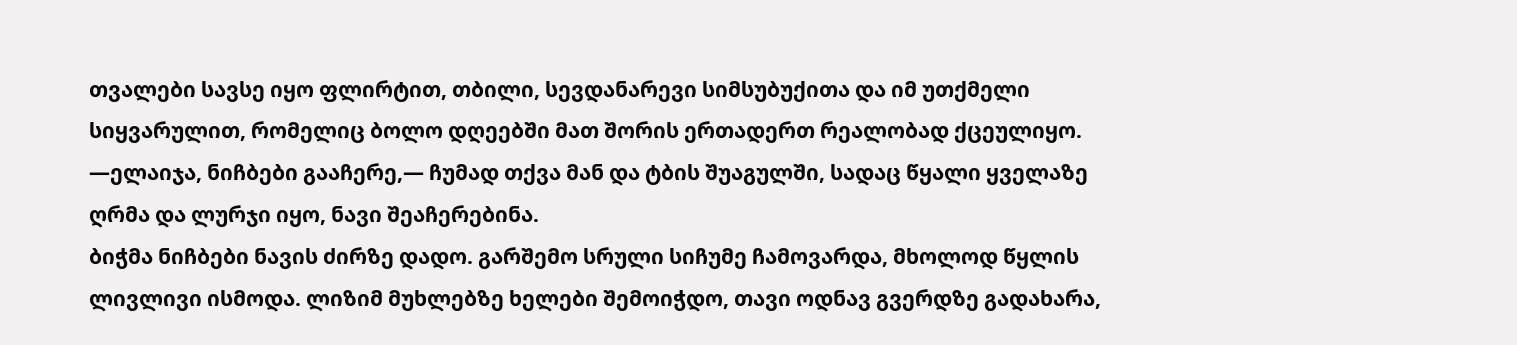თვალები სავსე იყო ფლირტით, თბილი, სევდანარევი სიმსუბუქითა და იმ უთქმელი სიყვარულით, რომელიც ბოლო დღეებში მათ შორის ერთადერთ რეალობად ქცეულიყო.
—ელაიჯა, ნიჩბები გააჩერე,— ჩუმად თქვა მან და ტბის შუაგულში, სადაც წყალი ყველაზე ღრმა და ლურჯი იყო, ნავი შეაჩერებინა.
ბიჭმა ნიჩბები ნავის ძირზე დადო. გარშემო სრული სიჩუმე ჩამოვარდა, მხოლოდ წყლის ლივლივი ისმოდა. ლიზიმ მუხლებზე ხელები შემოიჭდო, თავი ოდნავ გვერდზე გადახარა,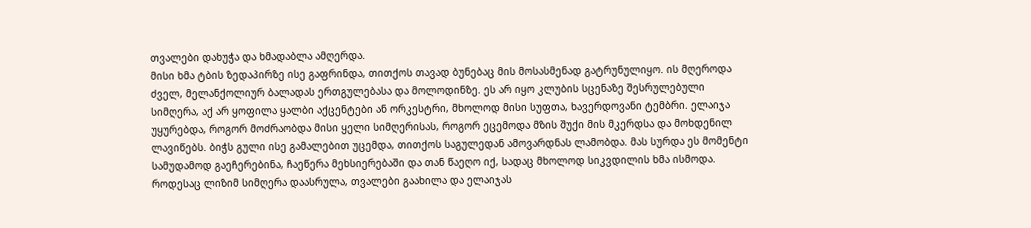თვალები დახუჭა და ხმადაბლა ამღერდა.
მისი ხმა ტბის ზედაპირზე ისე გაფრინდა, თითქოს თავად ბუნებაც მის მოსასმენად გატრუნულიყო. ის მღეროდა ძველ, მელანქოლიურ ბალადას ერთგულებასა და მოლოდინზე. ეს არ იყო კლუბის სცენაზე შესრულებული სიმღერა, აქ არ ყოფილა ყალბი აქცენტები ან ორკესტრი, მხოლოდ მისი სუფთა, ხავერდოვანი ტემბრი. ელაიჯა უყურებდა, როგორ მოძრაობდა მისი ყელი სიმღერისას, როგორ ეცემოდა მზის შუქი მის მკერდსა და მოხდენილ ლავიწებს. ბიჭს გული ისე გამალებით უცემდა, თითქოს საგულედან ამოვარდნას ლამობდა. მას სურდა ეს მომენტი სამუდამოდ გაეჩერებინა, ჩაეწერა მეხსიერებაში და თან წაეღო იქ, სადაც მხოლოდ სიკვდილის ხმა ისმოდა.
როდესაც ლიზიმ სიმღერა დაასრულა, თვალები გაახილა და ელაიჯას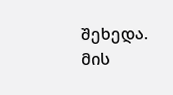შეხედა. მის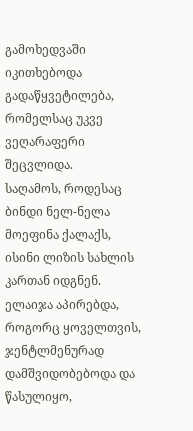გამოხედვაში იკითხებოდა გადაწყვეტილება, რომელსაც უკვე ვეღარაფერი შეცვლიდა.
საღამოს, როდესაც ბინდი ნელ-ნელა მოეფინა ქალაქს, ისინი ლიზის სახლის კართან იდგნენ. ელაიჯა აპირებდა, როგორც ყოველთვის, ჯენტლმენურად დამშვიდობებოდა და წასულიყო,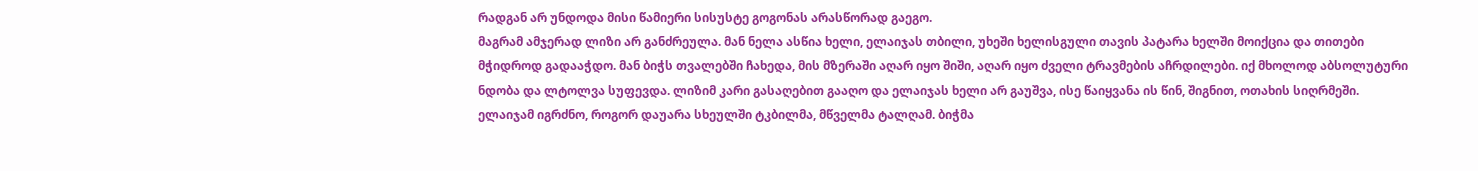რადგან არ უნდოდა მისი წამიერი სისუსტე გოგონას არასწორად გაეგო.
მაგრამ ამჯერად ლიზი არ განძრეულა. მან ნელა ასწია ხელი, ელაიჯას თბილი, უხეში ხელისგული თავის პატარა ხელში მოიქცია და თითები მჭიდროდ გადააჭდო. მან ბიჭს თვალებში ჩახედა, მის მზერაში აღარ იყო შიში, აღარ იყო ძველი ტრავმების აჩრდილები. იქ მხოლოდ აბსოლუტური ნდობა და ლტოლვა სუფევდა. ლიზიმ კარი გასაღებით გააღო და ელაიჯას ხელი არ გაუშვა, ისე წაიყვანა ის წინ, შიგნით, ოთახის სიღრმეში.
ელაიჯამ იგრძნო, როგორ დაუარა სხეულში ტკბილმა, მწველმა ტალღამ. ბიჭმა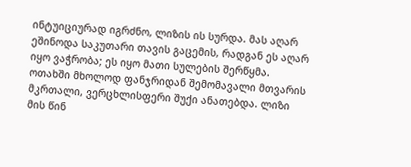ინტუიციურად იგრძნო, ლიზის ის სურდა. მას აღარ ეშინოდა საკუთარი თავის გაცემის, რადგან ეს აღარ იყო ვაჭრობა; ეს იყო მათი სულების შერწყმა.
ოთახში მხოლოდ ფანჯრიდან შემომავალი მთვარის მკრთალი, ვერცხლისფერი შუქი ანათებდა. ლიზი მის წინ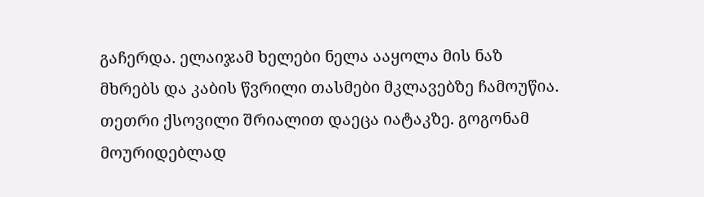გაჩერდა. ელაიჯამ ხელები ნელა ააყოლა მის ნაზ მხრებს და კაბის წვრილი თასმები მკლავებზე ჩამოუწია. თეთრი ქსოვილი შრიალით დაეცა იატაკზე. გოგონამ მოურიდებლად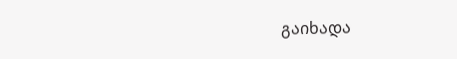გაიხადა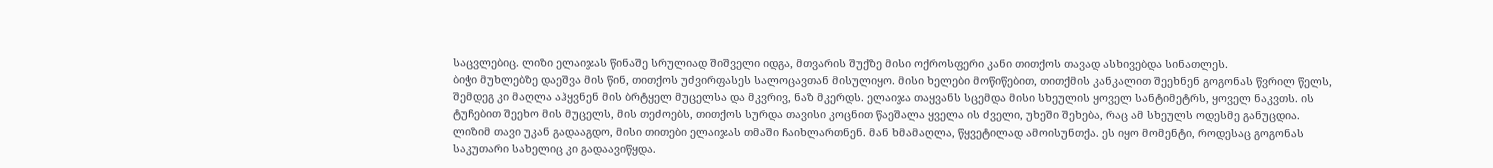საცვლებიც. ლიზი ელაიჯას წინაშე სრულიად შიშველი იდგა, მთვარის შუქზე მისი ოქროსფერი კანი თითქოს თავად ასხივებდა სინათლეს.
ბიჭი მუხლებზე დაეშვა მის წინ, თითქოს უძვირფასეს სალოცავთან მისულიყო. მისი ხელები მოწიწებით, თითქმის კანკალით შეეხნენ გოგონას წვრილ წელს, შემდეგ კი მაღლა აჰყვნენ მის ბრტყელ მუცელსა და მკვრივ, ნაზ მკერდს. ელაიჯა თაყვანს სცემდა მისი სხეულის ყოველ სანტიმეტრს, ყოველ ნაკვთს. ის ტუჩებით შეეხო მის მუცელს, მის თეძოებს, თითქოს სურდა თავისი კოცნით წაეშალა ყველა ის ძველი, უხეში შეხება, რაც ამ სხეულს ოდესმე განუცდია.
ლიზიმ თავი უკან გადააგდო, მისი თითები ელაიჯას თმაში ჩაიხლართნენ. მან ხმამაღლა, წყვეტილად ამოისუნთქა. ეს იყო მომენტი, როდესაც გოგონას საკუთარი სახელიც კი გადაავიწყდა.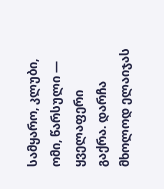სამყარო, კლუბი, ომი, წარსული — ყველაფერი გაქრა. დარჩა მხოლოდ ელაიჯას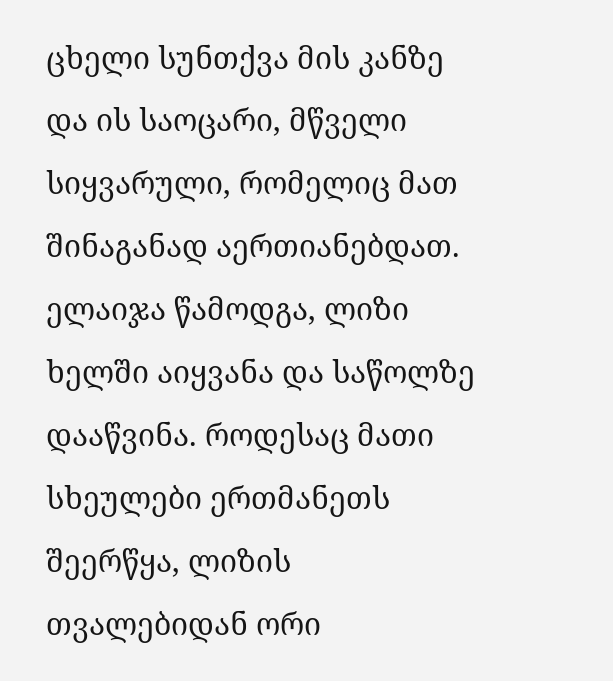ცხელი სუნთქვა მის კანზე და ის საოცარი, მწველი სიყვარული, რომელიც მათ შინაგანად აერთიანებდათ.
ელაიჯა წამოდგა, ლიზი ხელში აიყვანა და საწოლზე დააწვინა. როდესაც მათი სხეულები ერთმანეთს შეერწყა, ლიზის თვალებიდან ორი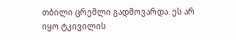თბილი ცრემლი გადმოვარდა. ეს არ იყო ტკივილის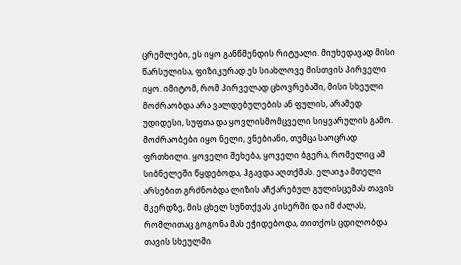ცრემლები, ეს იყო განწმენდის რიტუალი. მიუხედავად მისი წარსულისა, ფიზიკურად ეს სიახლოვე მისთვის პირველი იყო. იმიტომ, რომ პირველად ცხოვრებაში, მისი სხეული მოძრაობდა არა ვალდებულების ან ფულის, არამედ უდიდესი, სუფთა და ყოვლისმომცველი სიყვარულის გამო.
მოძრაობები იყო ნელი, ვნებიანი, თუმცა საოცრად ფრთხილი. ყოველი შეხება, ყოველი ბგერა, რომელიც ამ სიბნელეში წყდებოდა, ჰგავდა აღთქმას. ელაიჯა მთელი არსებით გრძნობდა ლიზის აჩქარებულ გულისცემას თავის მკერდზე, მის ცხელ სუნთქვას კისერში და იმ ძალას, რომლითაც გოგონა მას ეჭიდებოდა, თითქოს ცდილობდა თავის სხეულში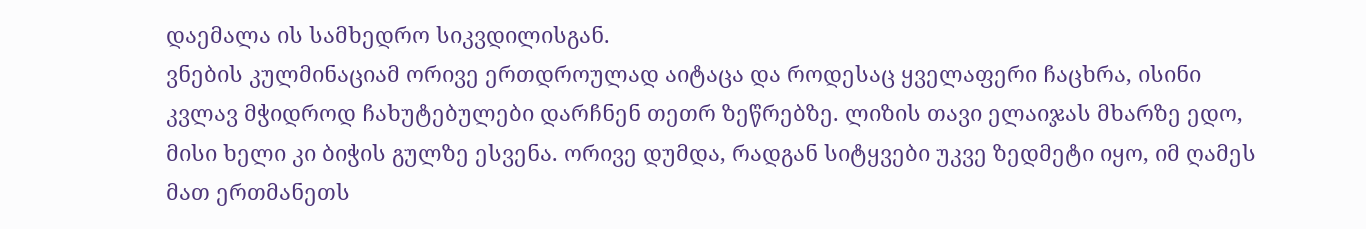დაემალა ის სამხედრო სიკვდილისგან.
ვნების კულმინაციამ ორივე ერთდროულად აიტაცა და როდესაც ყველაფერი ჩაცხრა, ისინი კვლავ მჭიდროდ ჩახუტებულები დარჩნენ თეთრ ზეწრებზე. ლიზის თავი ელაიჯას მხარზე ედო, მისი ხელი კი ბიჭის გულზე ესვენა. ორივე დუმდა, რადგან სიტყვები უკვე ზედმეტი იყო, იმ ღამეს მათ ერთმანეთს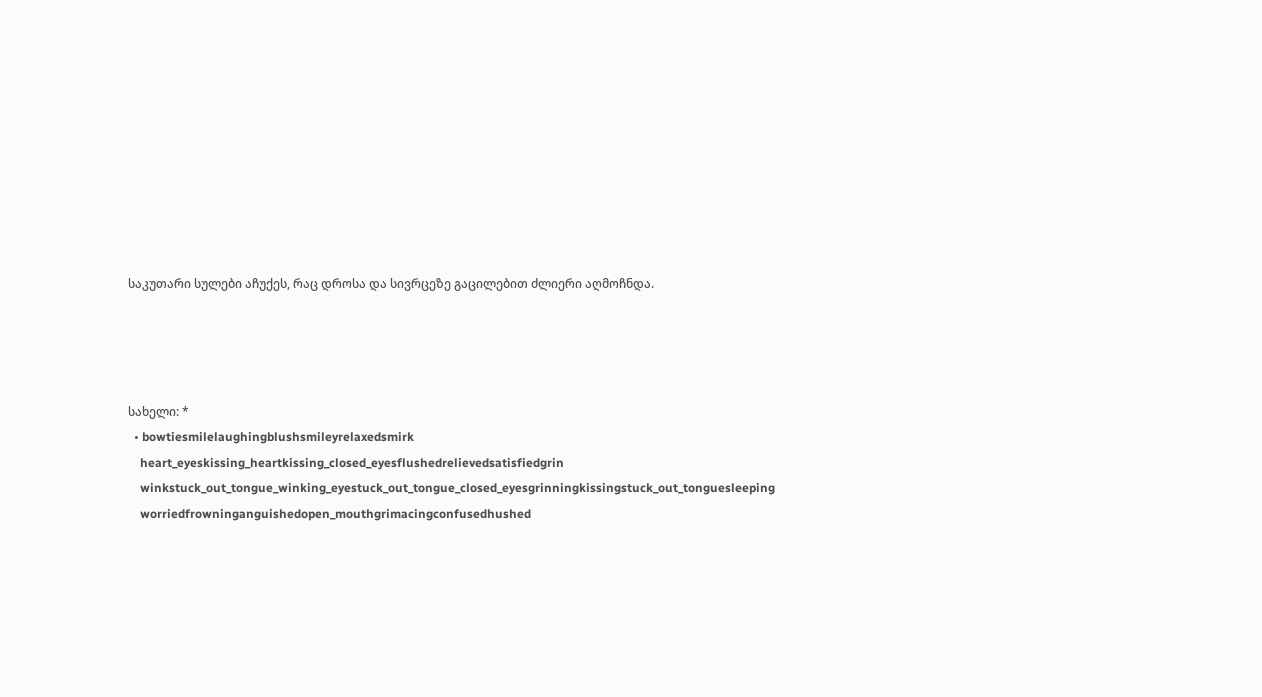საკუთარი სულები აჩუქეს, რაც დროსა და სივრცეზე გაცილებით ძლიერი აღმოჩნდა.




სახელი: *
  • bowtiesmilelaughingblushsmileyrelaxedsmirk
    heart_eyeskissing_heartkissing_closed_eyesflushedrelievedsatisfiedgrin
    winkstuck_out_tongue_winking_eyestuck_out_tongue_closed_eyesgrinningkissingstuck_out_tonguesleeping
    worriedfrowninganguishedopen_mouthgrimacingconfusedhushed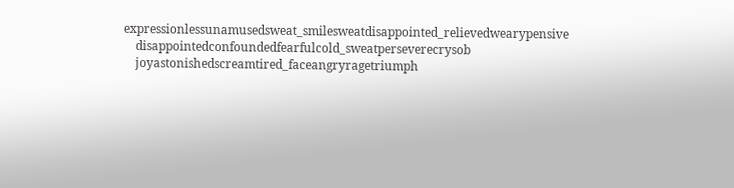expressionlessunamusedsweat_smilesweatdisappointed_relievedwearypensive
    disappointedconfoundedfearfulcold_sweatperseverecrysob
    joyastonishedscreamtired_faceangryragetriumph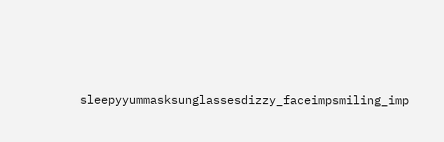sleepyyummasksunglassesdizzy_faceimpsmiling_imp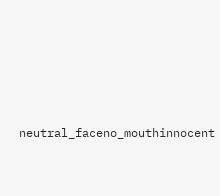neutral_faceno_mouthinnocent